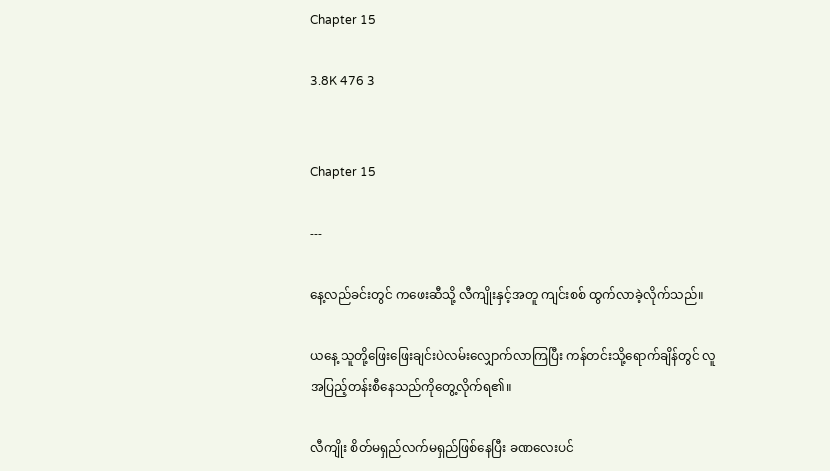Chapter 15

3.8K 476 3


Chapter 15

---

နေ့လည်ခင်းတွင် ကဖေးဆီသို့ လီကျိုးနှင့်အတူ ကျင်းစစ် ထွက်လာခဲ့လိုက်သည်။

ယနေ့ သူတို့ဖြေးဖြေးချင်းပဲလမ်းလျှောက်လာကြပြီး ကန်တင်းသို့ရောက်ချိန်တွင် လူအပြည့်တန်းစီနေသည်ကိုတွေ့လိုက်ရ၏။

လီကျိုး စိတ်မရှည်လက်မရှည်ဖြစ်နေပြီး ခဏလေးပင်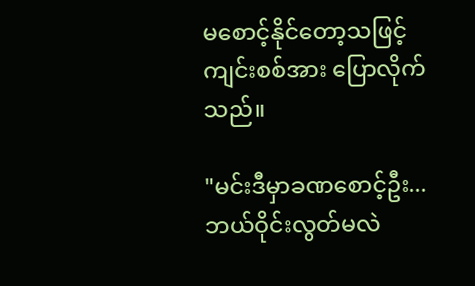မစောင့်နိုင်တော့သဖြင့် ကျင်းစစ်အား ပြောလိုက်သည်။

"မင်းဒီမှာခဏစောင့်ဦး...ဘယ်ဝိုင်းလွတ်မလဲ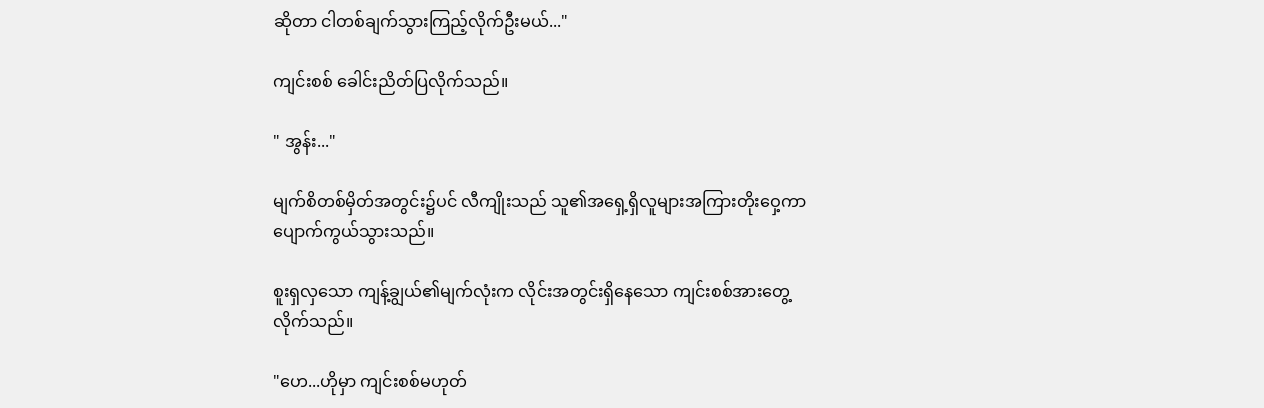ဆိုတာ ငါတစ်ချက်သွားကြည့်လိုက်ဦးမယ်..."

ကျင်းစစ် ခေါင်းညိတ်ပြလိုက်သည်။

" အွန်း..."

မျက်စိတစ်မှိတ်အတွင်း၌ပင် လီကျိုးသည် သူ၏အရှေ့ရှိလူများအကြားတိုးဝှေ့ကာ ပျောက်ကွယ်သွားသည်။

စူးရှလှသော ကျန့်ချွယ်၏မျက်လုံးက လိုင်းအတွင်းရှိနေသော ကျင်းစစ်အားတွေ့လိုက်သည်။

"ဟေ...ဟိုမှာ ကျင်းစစ်မဟုတ်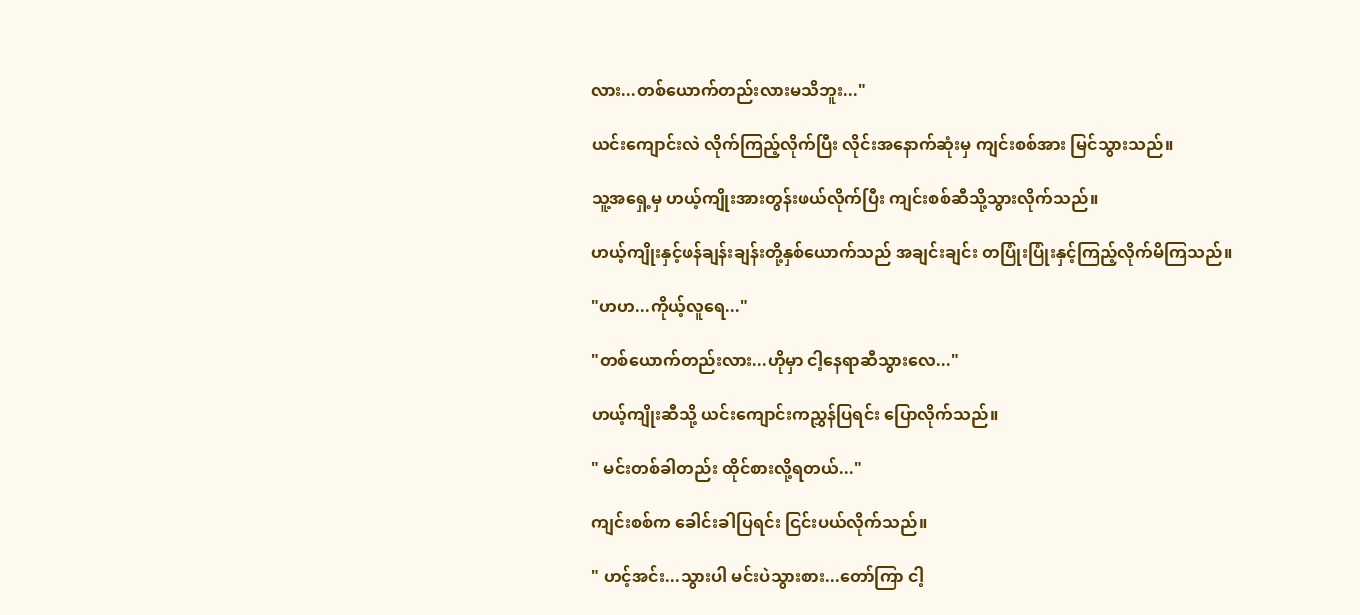လား...တစ်ယောက်တည်းလားမသိဘူး..."

ယင်းကျောင်းလဲ လိုက်ကြည့်လိုက်ပြီး လိုင်းအနောက်ဆုံးမှ ကျင်းစစ်အား မြင်သွားသည်။

သူ့အရှေ့မှ ဟယ့်ကျိုးအားတွန်းဖယ်လိုက်ပြီး ကျင်းစစ်ဆီသို့‌သွားလိုက်သည်။

ဟယ့်ကျိုးနှင့်ဖန်ချန်းချန်းတို့နှစ်ယောက်သည် အချင်းချင်း တပြုံးပြုံးနှင့်ကြည့်လိုက်မိကြသည်။

"ဟဟ...ကိုယ့်လူရေ..."

"တစ်ယောက်တည်းလား...ဟိုမှာ ငါ့နေရာဆီသွားလေ..."

ဟယ့်ကျိုးဆီသို့ ယင်းကျောင်းကညွှန်ပြရင်း ပြောလိုက်သည်။

" မင်းတစ်ခါတည်း ထိုင်စားလို့ရတယ်..."

ကျင်းစစ်က ခေါင်းခါပြရင်း ငြင်းပယ်လိုက်သည်။

" ဟင့်အင်း...သွားပါ မင်းပဲသွားစား...တော်ကြာ ငါ့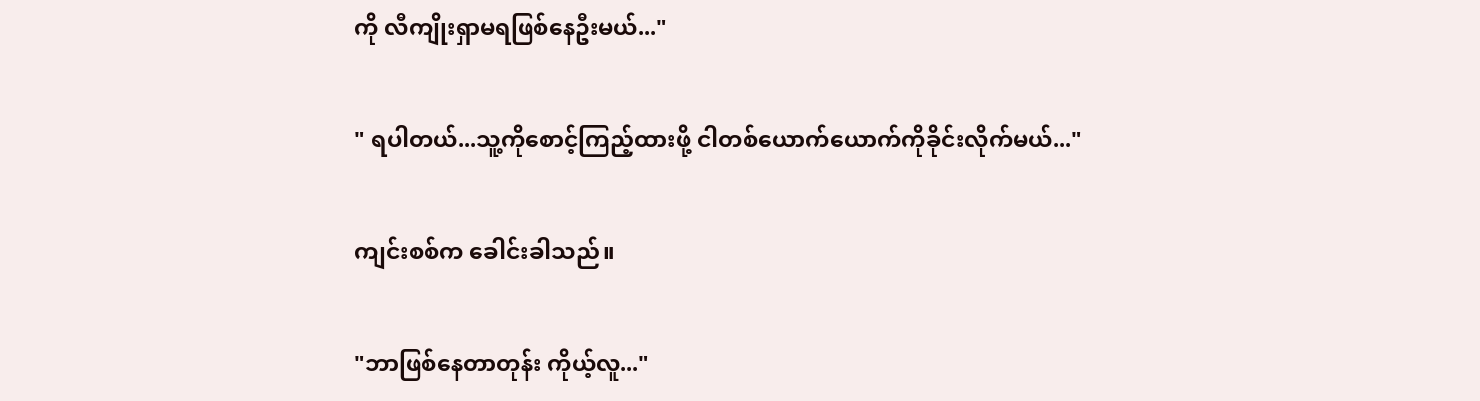ကို လီကျိုးရှာမရဖြစ်နေဦးမယ်..."

" ရပါတယ်...သူ့ကိုစောင့်ကြည့်ထားဖို့ ငါတစ်ယောက်ယောက်ကိုခိုင်းလိုက်မယ်..."

ကျင်းစစ်က ခေါင်းခါသည်။

"ဘာဖြစ်နေတာတုန်း ကိုယ့်လူ..."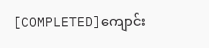[COMPLETED]ကျောင်း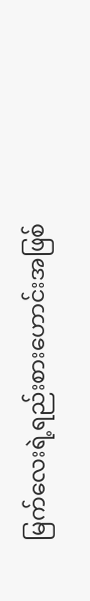မြက်လေးရဲ့ရည်းစားဟောင်းအဖြစ်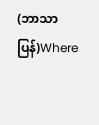(ဘာသာပြန်)Where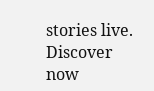stories live. Discover now